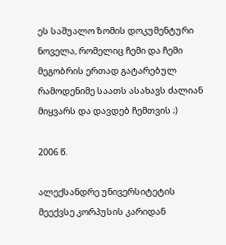ეს საშუალო ზომის დოკუმენტური ნოველა, რომელიც ჩემი და ჩემი მეგობრის ერთად გატარებულ რამოდენიმე საათს ასახავს ძალიან მიყვარს და დავდებ ჩემთვის ;)

2006 წ.

ალექსანდრე უნივერსიტეტის მეექვსე კორპუსის კარიდან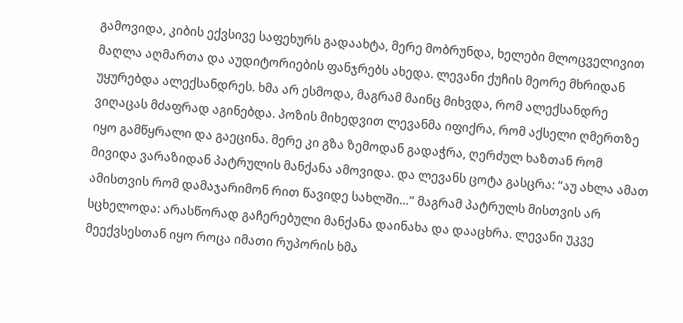გამოვიდა, კიბის ექვსივე საფეხურს გადაახტა, მერე მობრუნდა, ხელები მლოცველივით მაღლა აღმართა და აუდიტორიების ფანჯრებს ახედა. ლევანი ქუჩის მეორე მხრიდან უყურებდა ალექსანდრეს. ხმა არ ესმოდა, მაგრამ მაინც მიხვდა, რომ ალექსანდრე ვიღაცას მძაფრად აგინებდა. პოზის მიხედვით ლევანმა იფიქრა, რომ აქსელი ღმერთზე იყო გამწყრალი და გაეცინა. მერე კი გზა ზემოდან გადაჭრა, ღერძულ ხაზთან რომ მივიდა ვარაზიდან პატრულის მანქანა ამოვიდა. და ლევანს ცოტა გასცრა: “აუ ახლა ამათ ამისთვის რომ დამაჯარიმონ რით წავიდე სახლში…” მაგრამ პატრულს მისთვის არ სცხელოდა: არასწორად გაჩერებული მანქანა დაინახა და დააცხრა. ლევანი უკვე მეექვსესთან იყო როცა იმათი რუპორის ხმა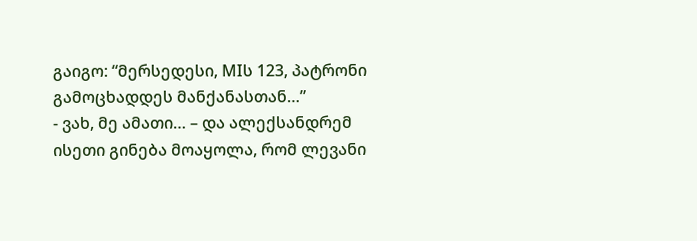გაიგო: “მერსედესი, MIს 123, პატრონი გამოცხადდეს მანქანასთან…”
- ვახ, მე ამათი… – და ალექსანდრემ ისეთი გინება მოაყოლა, რომ ლევანი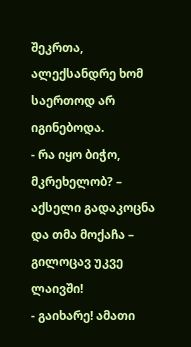შეკრთა, ალექსანდრე ხომ საერთოდ არ იგინებოდა.
- რა იყო ბიჭო, მკრეხელობ? – აქსელი გადაკოცნა და თმა მოქაჩა – გილოცავ უკვე ლაივში!
- გაიხარე! ამათი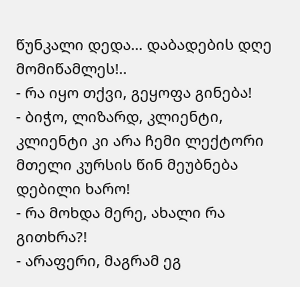წუნკალი დედა… დაბადების დღე მომიწამლეს!..
- რა იყო თქვი, გეყოფა გინება!
- ბიჭო, ლიზარდ, კლიენტი, კლიენტი კი არა ჩემი ლექტორი მთელი კურსის წინ მეუბნება დებილი ხარო!
- რა მოხდა მერე, ახალი რა გითხრა?!
- არაფერი, მაგრამ ეგ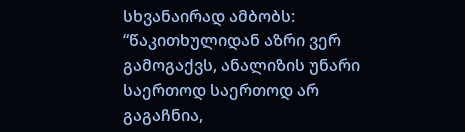სხვანაირად ამბობს: “წაკითხულიდან აზრი ვერ გამოგაქვს, ანალიზის უნარი საერთოდ საერთოდ არ გაგაჩნია,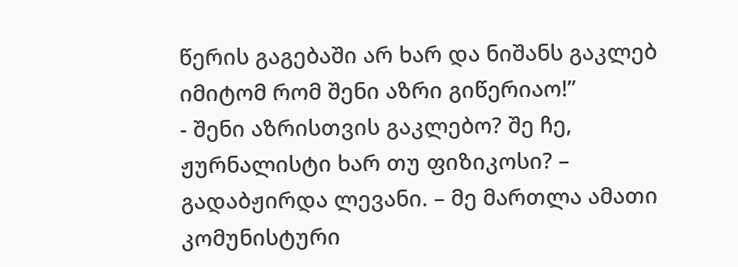წერის გაგებაში არ ხარ და ნიშანს გაკლებ იმიტომ რომ შენი აზრი გიწერიაო!”
- შენი აზრისთვის გაკლებო? შე ჩე, ჟურნალისტი ხარ თუ ფიზიკოსი? – გადაბჟირდა ლევანი. – მე მართლა ამათი კომუნისტური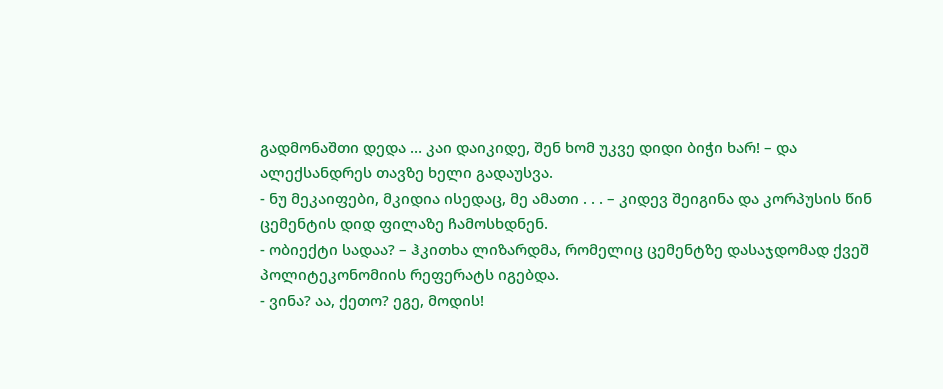გადმონაშთი დედა … კაი დაიკიდე, შენ ხომ უკვე დიდი ბიჭი ხარ! – და ალექსანდრეს თავზე ხელი გადაუსვა.
- ნუ მეკაიფები, მკიდია ისედაც, მე ამათი . . . – კიდევ შეიგინა და კორპუსის წინ ცემენტის დიდ ფილაზე ჩამოსხდნენ.
- ობიექტი სადაა? – ჰკითხა ლიზარდმა, რომელიც ცემენტზე დასაჯდომად ქვეშ პოლიტეკონომიის რეფერატს იგებდა.
- ვინა? აა, ქეთო? ეგე, მოდის!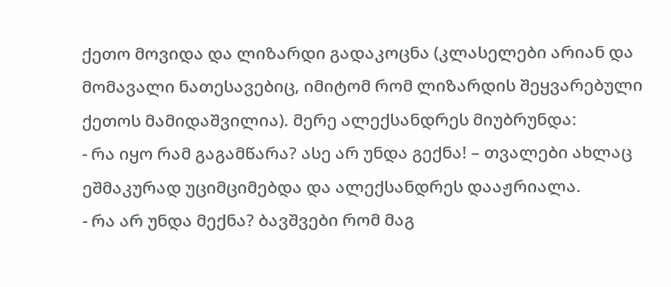ქეთო მოვიდა და ლიზარდი გადაკოცნა (კლასელები არიან და მომავალი ნათესავებიც, იმიტომ რომ ლიზარდის შეყვარებული ქეთოს მამიდაშვილია). მერე ალექსანდრეს მიუბრუნდა:
- რა იყო რამ გაგამწარა? ასე არ უნდა გექნა! – თვალები ახლაც ეშმაკურად უციმციმებდა და ალექსანდრეს დააჟრიალა.
- რა არ უნდა მექნა? ბავშვები რომ მაგ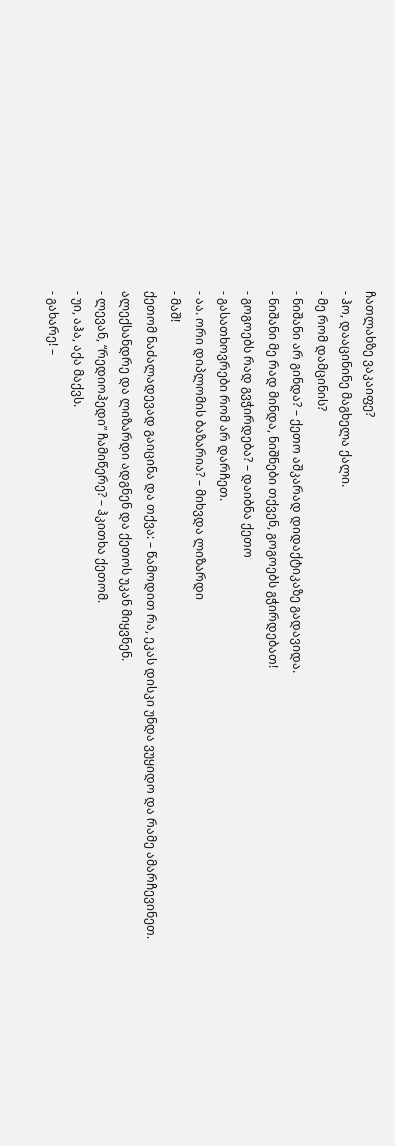ჩათლახზე ვაკაიფე?
- ჰო, დააცინინე მაგხელა ქალი.
- მე რომ დამცინის?
- ნიშანი არ გინდა? – ქეთო აშკარად დიდაქტიკაზე გადავიდა.
- ნიშანი მე რად მინდა, ნიშნები თქვენ, გოგოებს გჭირდებათ!
- გოგოებს რად გვჭირდება? – დაიბნა ქეთო
- გასათხოვრები რომ არ დარჩეთ.
- აა. ორი დიპლომის ბაზარია? – მიხვდა ლიზარდი
- მაშ!
ქეთომ ნაძალადევად გაიცინა და თქვა: – წამოდით რა, ეკას დისკი უნდა ვუყიდო და რამე ამარჩევინეთ.
ალექსანდრე და ლიზარდი ადგნენ და ქეთოს უკან მიყვნენ.
- ლევან, “რედიოჰედი” ჩამიწერე? – ჰკითხა ქეთომ.
- უი, აჰა, აქა მაქვს.
- გახარე! –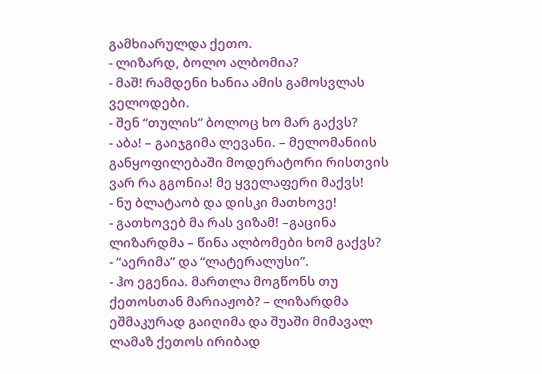გამხიარულდა ქეთო.
- ლიზარდ, ბოლო ალბომია?
- მაშ! რამდენი ხანია ამის გამოსვლას ველოდები.
- შენ “თულის” ბოლოც ხო მარ გაქვს?
- აბა! – გაიჯგიმა ლევანი. – მელომანიის განყოფილებაში მოდერატორი რისთვის ვარ რა გგონია! მე ყველაფერი მაქვს!
- ნუ ბლატაობ და დისკი მათხოვე!
- გათხოვებ მა რას ვიზამ! –გაცინა ლიზარდმა – წინა ალბომები ხომ გაქვს?
- “აერიმა” და “ლატერალუსი”.
- ჰო ეგენია. მართლა მოგწონს თუ ქეთოსთან მარიაჟობ? – ლიზარდმა ეშმაკურად გაიღიმა და შუაში მიმავალ ლამაზ ქეთოს ირიბად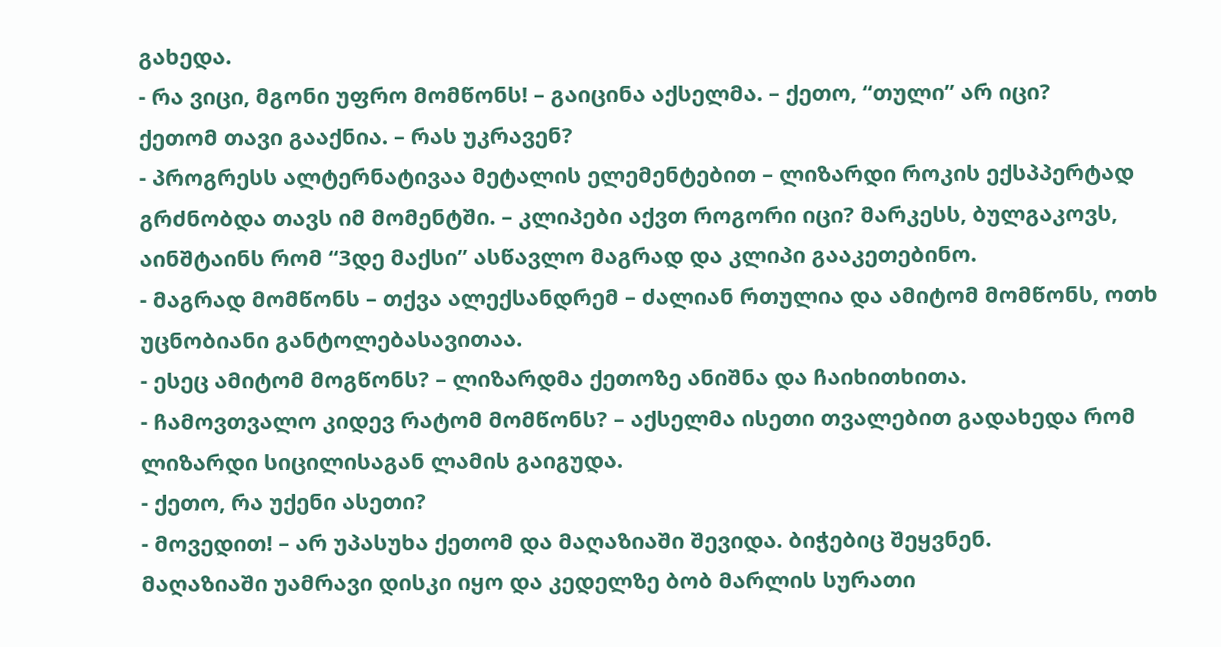გახედა.
- რა ვიცი, მგონი უფრო მომწონს! – გაიცინა აქსელმა. – ქეთო, “თული” არ იცი?
ქეთომ თავი გააქნია. – რას უკრავენ?
- პროგრესს ალტერნატივაა მეტალის ელემენტებით – ლიზარდი როკის ექსპპერტად გრძნობდა თავს იმ მომენტში. – კლიპები აქვთ როგორი იცი? მარკესს, ბულგაკოვს, აინშტაინს რომ “3დე მაქსი” ასწავლო მაგრად და კლიპი გააკეთებინო.
- მაგრად მომწონს – თქვა ალექსანდრემ – ძალიან რთულია და ამიტომ მომწონს, ოთხ უცნობიანი განტოლებასავითაა.
- ესეც ამიტომ მოგწონს? – ლიზარდმა ქეთოზე ანიშნა და ჩაიხითხითა.
- ჩამოვთვალო კიდევ რატომ მომწონს? – აქსელმა ისეთი თვალებით გადახედა რომ ლიზარდი სიცილისაგან ლამის გაიგუდა.
- ქეთო, რა უქენი ასეთი?
- მოვედით! – არ უპასუხა ქეთომ და მაღაზიაში შევიდა. ბიჭებიც შეყვნენ.
მაღაზიაში უამრავი დისკი იყო და კედელზე ბობ მარლის სურათი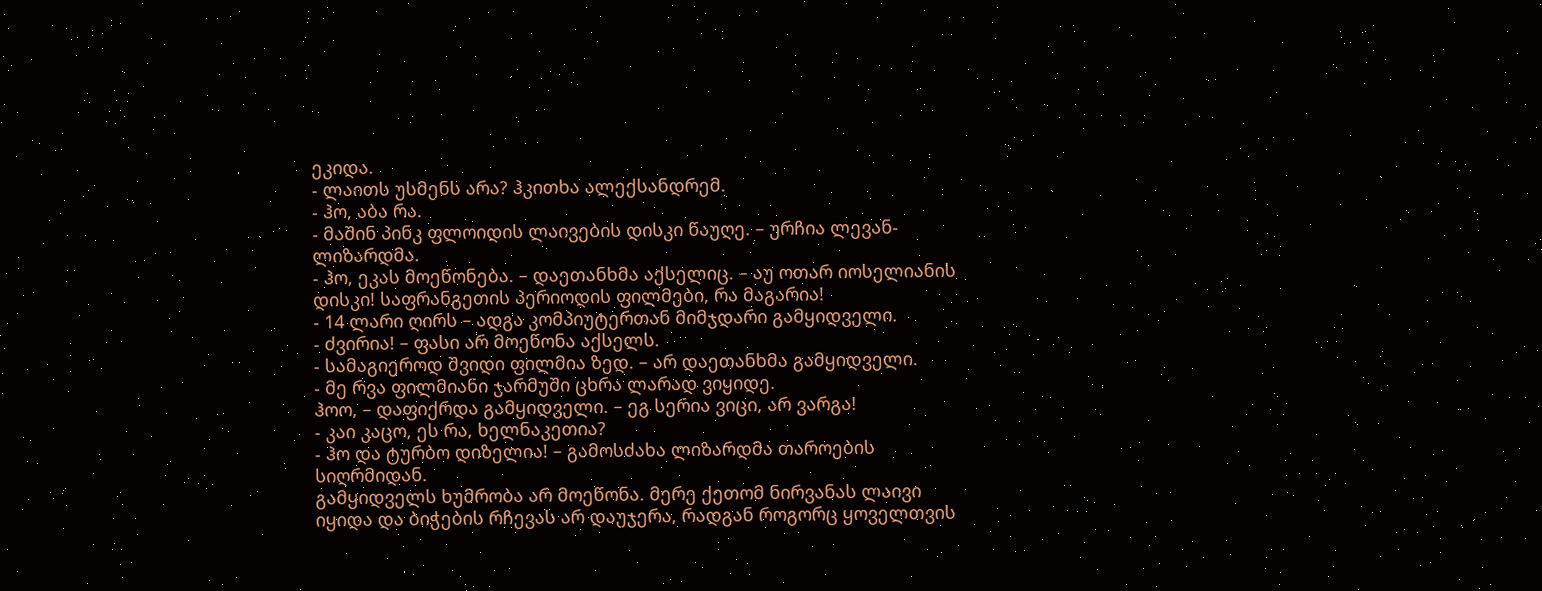ეკიდა.
- ლაითს უსმენს არა? ჰკითხა ალექსანდრემ.
- ჰო, აბა რა.
- მაშინ პინკ ფლოიდის ლაივების დისკი წაუღე. – ურჩია ლევან-ლიზარდმა.
- ჰო, ეკას მოეწონება. – დაეთანხმა აქსელიც. – აუ ოთარ იოსელიანის დისკი! საფრანგეთის პერიოდის ფილმები, რა მაგარია!
- 14 ლარი ღირს – ადგა კომპიუტერთან მიმჯდარი გამყიდველი.
- ძვირია! – ფასი არ მოეწონა აქსელს.
- სამაგიეროდ შვიდი ფილმია ზედ. – არ დაეთანხმა გამყიდველი.
- მე რვა ფილმიანი ჯარმუში ცხრა ლარად ვიყიდე.
ჰოო, – დაფიქრდა გამყიდველი. – ეგ სერია ვიცი, არ ვარგა!
- კაი კაცო, ეს რა, ხელნაკეთია?
- ჰო და ტურბო დიზელია! – გამოსძახა ლიზარდმა თაროების სიღრმიდან.
გამყიდველს ხუმრობა არ მოეწონა. მერე ქეთომ ნირვანას ლაივი იყიდა და ბიჭების რჩევას არ დაუჯერა, რადგან როგორც ყოველთვის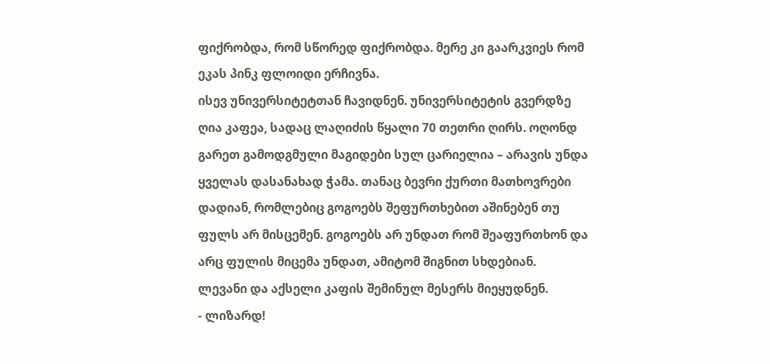ფიქრობდა, რომ სწორედ ფიქრობდა. მერე კი გაარკვიეს რომ ეკას პინკ ფლოიდი ერჩივნა.
ისევ უნივერსიტეტთან ჩავიდნენ. უნივერსიტეტის გვერდზე ღია კაფეა, სადაც ლაღიძის წყალი 70 თეთრი ღირს. ოღონდ გარეთ გამოდგმული მაგიდები სულ ცარიელია – არავის უნდა ყველას დასანახად ჭამა. თანაც ბევრი ქურთი მათხოვრები დადიან, რომლებიც გოგოებს შეფურთხებით აშინებენ თუ ფულს არ მისცემენ. გოგოებს არ უნდათ რომ შეაფურთხონ და არც ფულის მიცემა უნდათ, ამიტომ შიგნით სხდებიან.
ლევანი და აქსელი კაფის შემინულ მესერს მიეყუდნენ.
- ლიზარდ!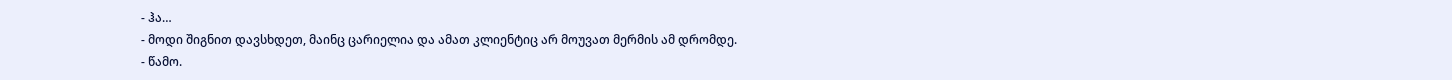- ჰა…
- მოდი შიგნით დავსხდეთ, მაინც ცარიელია და ამათ კლიენტიც არ მოუვათ მერმის ამ დრომდე.
- წამო.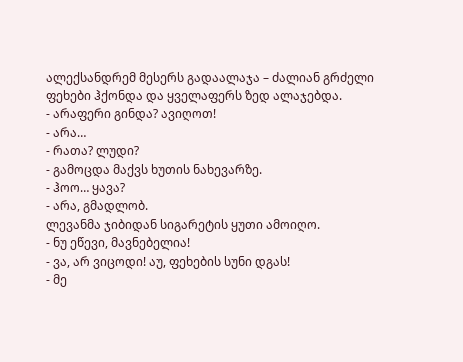ალექსანდრემ მესერს გადაალაჯა – ძალიან გრძელი ფეხები ჰქონდა და ყველაფერს ზედ ალაჯებდა.
- არაფერი გინდა? ავიღოთ!
- არა…
- რათა? ლუდი?
- გამოცდა მაქვს ხუთის ნახევარზე.
- ჰოო… ყავა?
- არა, გმადლობ.
ლევანმა ჯიბიდან სიგარეტის ყუთი ამოიღო.
- ნუ ეწევი, მავნებელია!
- ვა, არ ვიცოდი! აუ, ფეხების სუნი დგას!
- მე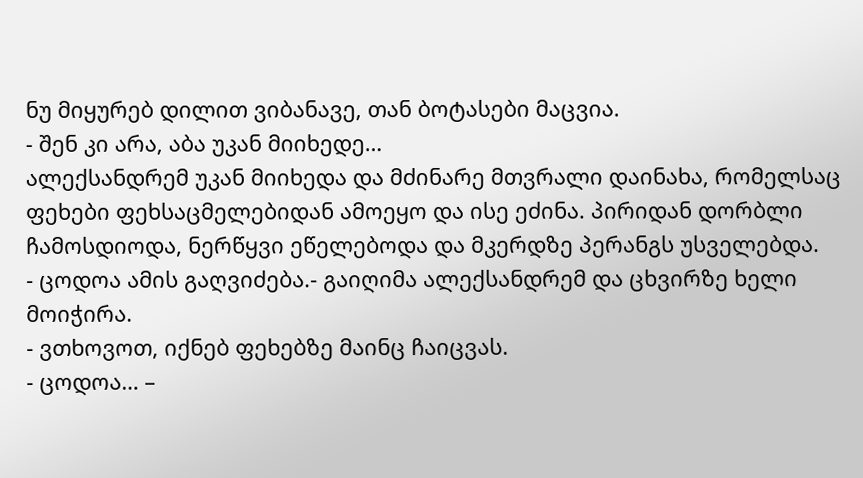ნუ მიყურებ დილით ვიბანავე, თან ბოტასები მაცვია.
- შენ კი არა, აბა უკან მიიხედე…
ალექსანდრემ უკან მიიხედა და მძინარე მთვრალი დაინახა, რომელსაც ფეხები ფეხსაცმელებიდან ამოეყო და ისე ეძინა. პირიდან დორბლი ჩამოსდიოდა, ნერწყვი ეწელებოდა და მკერდზე პერანგს უსველებდა.
- ცოდოა ამის გაღვიძება.- გაიღიმა ალექსანდრემ და ცხვირზე ხელი მოიჭირა.
- ვთხოვოთ, იქნებ ფეხებზე მაინც ჩაიცვას.
- ცოდოა… –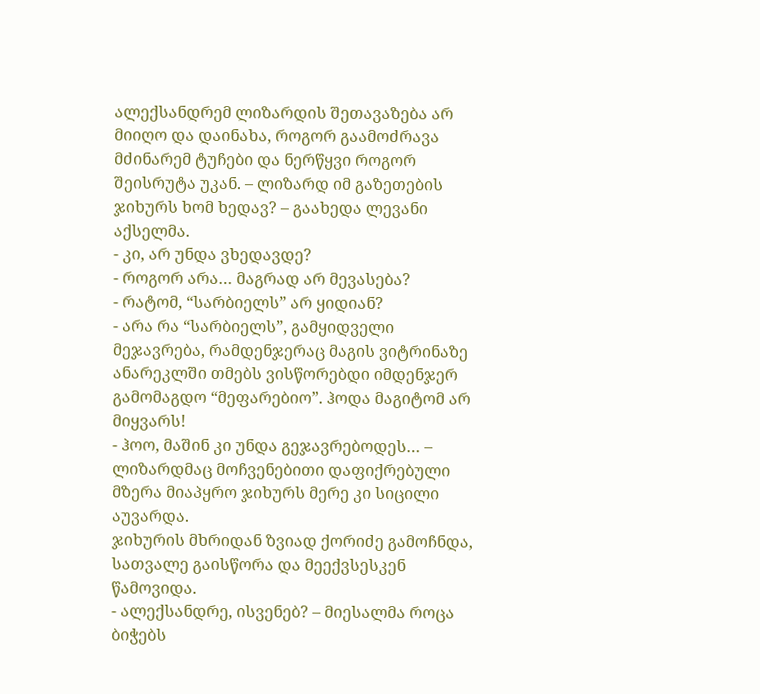ალექსანდრემ ლიზარდის შეთავაზება არ მიიღო და დაინახა, როგორ გაამოძრავა მძინარემ ტუჩები და ნერწყვი როგორ შეისრუტა უკან. – ლიზარდ იმ გაზეთების ჯიხურს ხომ ხედავ? – გაახედა ლევანი აქსელმა.
- კი, არ უნდა ვხედავდე?
- როგორ არა… მაგრად არ მევასება?
- რატომ, “სარბიელს” არ ყიდიან?
- არა რა “სარბიელს”, გამყიდველი მეჯავრება, რამდენჯერაც მაგის ვიტრინაზე ანარეკლში თმებს ვისწორებდი იმდენჯერ გამომაგდო “მეფარებიო”. ჰოდა მაგიტომ არ მიყვარს!
- ჰოო, მაშინ კი უნდა გეჯავრებოდეს… – ლიზარდმაც მოჩვენებითი დაფიქრებული მზერა მიაპყრო ჯიხურს მერე კი სიცილი აუვარდა.
ჯიხურის მხრიდან ზვიად ქორიძე გამოჩნდა, სათვალე გაისწორა და მეექვსესკენ წამოვიდა.
- ალექსანდრე, ისვენებ? – მიესალმა როცა ბიჭებს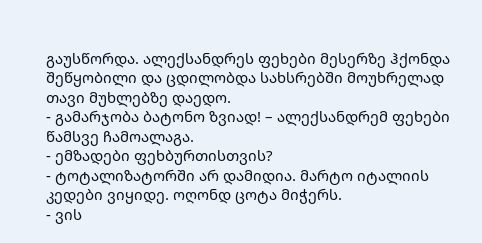გაუსწორდა. ალექსანდრეს ფეხები მესერზე ჰქონდა შეწყობილი და ცდილობდა სახსრებში მოუხრელად თავი მუხლებზე დაედო.
- გამარჯობა ბატონო ზვიად! – ალექსანდრემ ფეხები წამსვე ჩამოალაგა.
- ემზადები ფეხბურთისთვის?
- ტოტალიზატორში არ დამიდია. მარტო იტალიის კედები ვიყიდე. ოღონდ ცოტა მიჭერს.
- ვის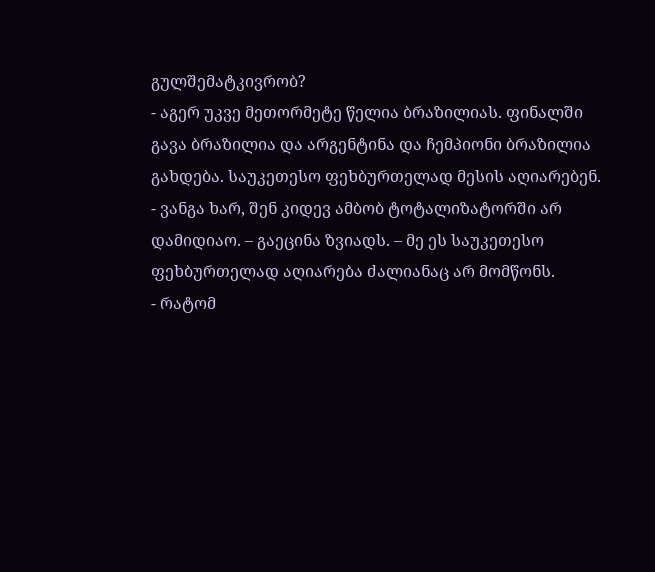გულშემატკივრობ?
- აგერ უკვე მეთორმეტე წელია ბრაზილიას. ფინალში გავა ბრაზილია და არგენტინა და ჩემპიონი ბრაზილია გახდება. საუკეთესო ფეხბურთელად მესის აღიარებენ.
- ვანგა ხარ, შენ კიდევ ამბობ ტოტალიზატორში არ დამიდიაო. – გაეცინა ზვიადს. – მე ეს საუკეთესო ფეხბურთელად აღიარება ძალიანაც არ მომწონს.
- რატომ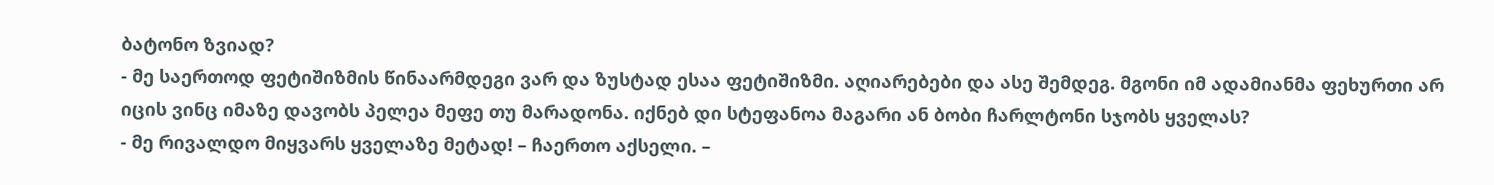ბატონო ზვიად?
- მე საერთოდ ფეტიშიზმის წინაარმდეგი ვარ და ზუსტად ესაა ფეტიშიზმი. აღიარებები და ასე შემდეგ. მგონი იმ ადამიანმა ფეხურთი არ იცის ვინც იმაზე დავობს პელეა მეფე თუ მარადონა. იქნებ დი სტეფანოა მაგარი ან ბობი ჩარლტონი სჯობს ყველას?
- მე რივალდო მიყვარს ყველაზე მეტად! – ჩაერთო აქსელი. –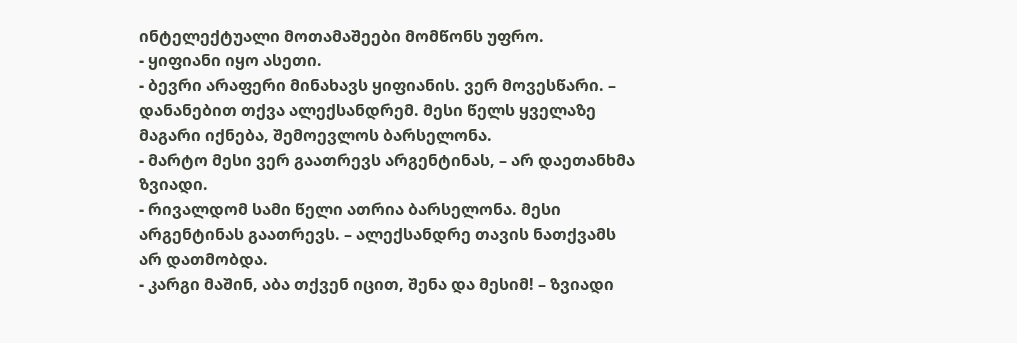ინტელექტუალი მოთამაშეები მომწონს უფრო.
- ყიფიანი იყო ასეთი.
- ბევრი არაფერი მინახავს ყიფიანის. ვერ მოვესწარი. – დანანებით თქვა ალექსანდრემ. მესი წელს ყველაზე მაგარი იქნება, შემოევლოს ბარსელონა.
- მარტო მესი ვერ გაათრევს არგენტინას, – არ დაეთანხმა ზვიადი.
- რივალდომ სამი წელი ათრია ბარსელონა. მესი არგენტინას გაათრევს. – ალექსანდრე თავის ნათქვამს არ დათმობდა.
- კარგი მაშინ, აბა თქვენ იცით, შენა და მესიმ! – ზვიადი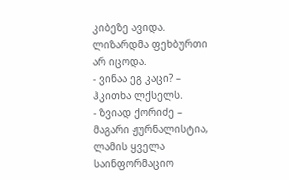კიბეზე ავიდა.
ლიზარდმა ფეხბურთი არ იცოდა.
- ვინაა ეგ კაცი? – ჰკითხა ლქსელს.
- ზვიად ქორიძე – მაგარი ჟურნალისტია, ლამის ყველა საინფორმაციო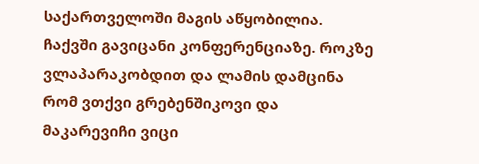საქართველოში მაგის აწყობილია. ჩაქვში გავიცანი კონფერენციაზე. როკზე ვლაპარაკობდით და ლამის დამცინა რომ ვთქვი გრებენშიკოვი და მაკარევიჩი ვიცი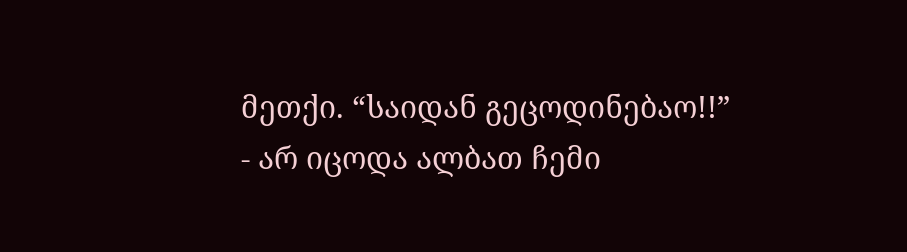მეთქი. “საიდან გეცოდინებაო!!”
- არ იცოდა ალბათ ჩემი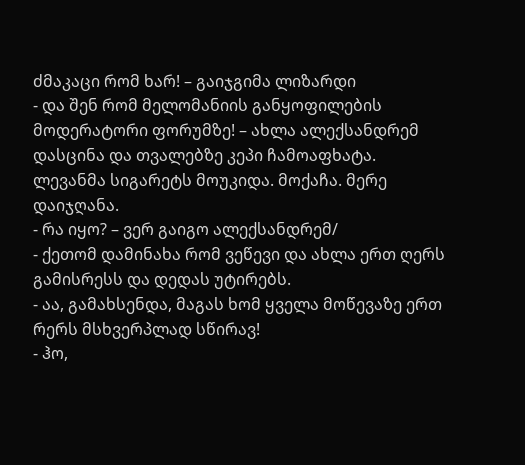ძმაკაცი რომ ხარ! – გაიჯგიმა ლიზარდი
- და შენ რომ მელომანიის განყოფილების მოდერატორი ფორუმზე! – ახლა ალექსანდრემ დასცინა და თვალებზე კეპი ჩამოაფხატა.
ლევანმა სიგარეტს მოუკიდა. მოქაჩა. მერე დაიჯღანა.
- რა იყო? – ვერ გაიგო ალექსანდრემ/
- ქეთომ დამინახა რომ ვეწევი და ახლა ერთ ღერს გამისრესს და დედას უტირებს.
- აა, გამახსენდა, მაგას ხომ ყველა მოწევაზე ერთ რერს მსხვერპლად სწირავ!
- ჰო,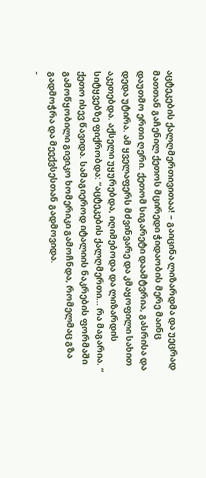აცტეკების ქალღმერთივითაა! – გაიცინა ლიზარდმა და უეცრად მათთან გაჩენილ ქეთოს მცირედი ჭიდაობის მერე მაინც დაუთმო ერთი ღერი. ქეთომ სიგარეტი დაამტვრია, გასრისა და დედა უტირა. ამ ყველაფერს მძვინვარე და კმაყოფილი სახით აკეთებდა. აქსელი უყურებდა, იღიმებოდა და ლიზარდის სიტყვებზე ფიქრობდა: “აცტეკების ქალღმერთი… რა მაგარია. “
ქეთო ისევ წავიდა. სამაგიეროდ იტალიის ნაკრების ფორმაში გამოწყობილი გივიკო ხომერიკი გამოჩნდა, რომელმაც გზა გადმოჭრა და მეექვსესთან გადმოვიდა.
-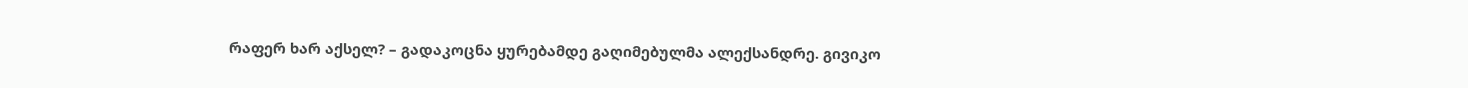რაფერ ხარ აქსელ? – გადაკოცნა ყურებამდე გაღიმებულმა ალექსანდრე. გივიკო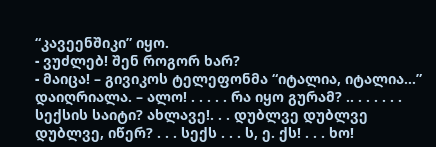“კავეენშიკი” იყო.
- ვუძლებ! შენ როგორ ხარ?
- მაიცა! – გივიკოს ტელეფონმა “იტალია, იტალია…” დაიღრიალა. – ალო! . . . . . რა იყო გურამ? .. . . . . . . სექსის საიტი? ახლავე!. . . დუბლვე დუბლვე დუბლვე, იწერ? . . . სექს . . . ს, ე. ქს! . . . ხო!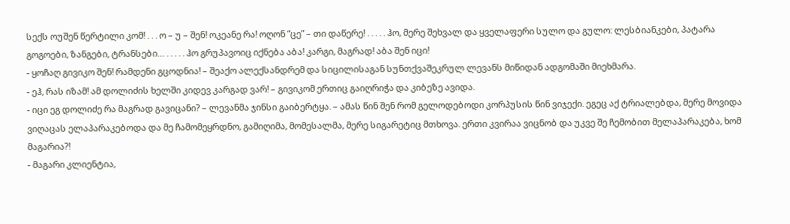სექს ოუშენ წერტილი კომ! . . . ო – უ – შენ! ოკეანე რა! ოღონ “ცე” – თი დაწერე! . . . . . ჰო, მერე შეხვალ და ყველაფერი სულო და გულო: ლესბიანკები, პატარა გოგოები, ზანგები, ტრანსები… . . . . . ჰო გრუპავოიც იქნება აბა! კარგი, მაგრად! აბა შენ იცი!
- ყოჩაღ გივიკო შენ! რამდენი გცოდნია! – შეაქო ალექსანდრემ და სიცილისაგან სუნთქვაშეკრულ ლევანს მიწიდან ადგომაში მიეხმარა.
- ეჰ, რას იზამ! ამ დოლიძის ხელში კიდევ კარგად ვარ! – გივიკომ ერთიც გაიღრიჭა და კიბეზე ავიდა.
- იცი ეგ დოლიძე რა მაგრად გავიცანი? – ლევანმა ჯინსი გაიბერტყა. – ამას წინ შენ რომ გელოდებოდი კორპუსის წინ ვიჯექი. ეგეც აქ ტრიალებდა, მერე მოვიდა ვიღაცას ელაპარაკებოდა და მე ჩამომეყრდნო, გამიღიმა, მომესალმა, მერე სიგარეტიც მთხოვა. ერთი კვირაა ვიცნობ და უკვე შე ჩემობით მელაპარაკება, ხომ მაგარია?!
- მაგარი კლიენტია,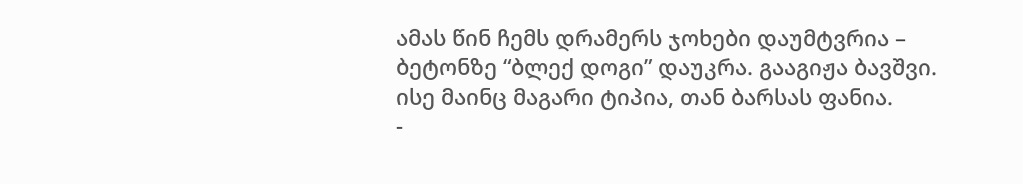ამას წინ ჩემს დრამერს ჯოხები დაუმტვრია – ბეტონზე “ბლექ დოგი” დაუკრა. გააგიჟა ბავშვი. ისე მაინც მაგარი ტიპია, თან ბარსას ფანია.
-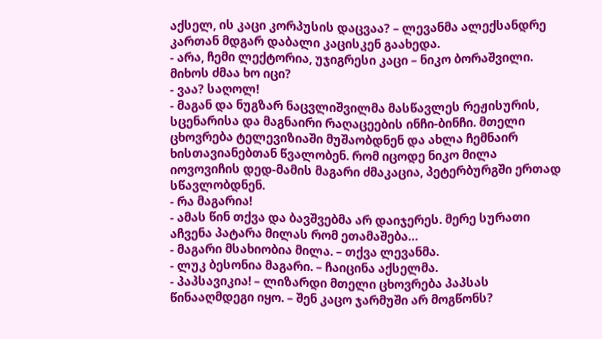აქსელ, ის კაცი კორპუსის დაცვაა? – ლევანმა ალექსანდრე კართან მდგარ დაბალი კაცისკენ გაახედა.
- არა, ჩემი ლექტორია, უჯიგრესი კაცი – ნიკო ბორაშვილი. მიხოს ძმაა ხო იცი?
- ვაა? საღოლ!
- მაგან და ნუგზარ ნაცვლიშვილმა მასწავლეს რეჟისურის, სცენარისა და მაგნაირი რაღაცეების ინჩი-ბინჩი. მთელი ცხოვრება ტელევიზიაში მუშაობდნენ და ახლა ჩემნაირ ხისთავიანებთან წვალობენ. რომ იცოდე ნიკო მილა იოვოვიჩის დედ-მამის მაგარი ძმაკაცია, პეტერბურგში ერთად სწავლობდნენ.
- რა მაგარია!
- ამას წინ თქვა და ბავშვებმა არ დაიჯერეს. მერე სურათი აჩვენა პატარა მილას რომ ეთამაშება…
- მაგარი მსახიობია მილა. – თქვა ლევანმა.
- ლუკ ბესონია მაგარი. – ჩაიცინა აქსელმა.
- პაპსავიკია! – ლიზარდი მთელი ცხოვრება პაპსას წინააღმდეგი იყო. – შენ კაცო ჯარმუში არ მოგწონს?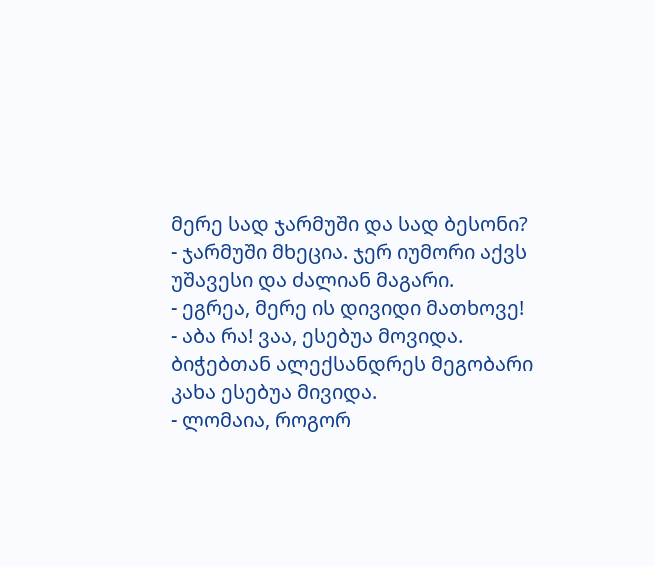მერე სად ჯარმუში და სად ბესონი?
- ჯარმუში მხეცია. ჯერ იუმორი აქვს უშავესი და ძალიან მაგარი.
- ეგრეა, მერე ის დივიდი მათხოვე!
- აბა რა! ვაა, ესებუა მოვიდა.
ბიჭებთან ალექსანდრეს მეგობარი კახა ესებუა მივიდა.
- ლომაია, როგორ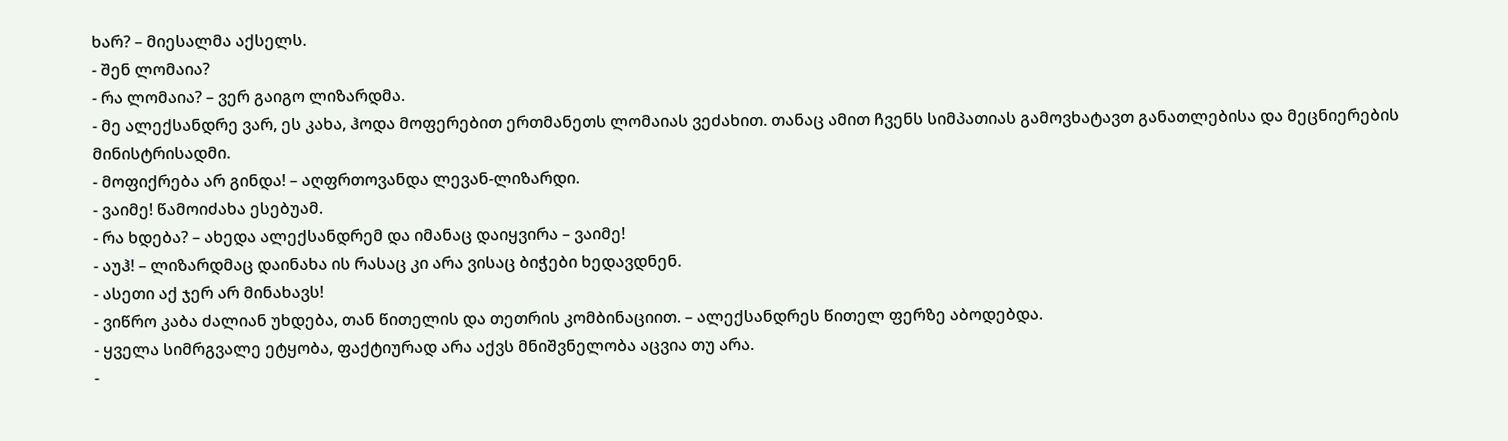ხარ? – მიესალმა აქსელს.
- შენ ლომაია?
- რა ლომაია? – ვერ გაიგო ლიზარდმა.
- მე ალექსანდრე ვარ, ეს კახა, ჰოდა მოფერებით ერთმანეთს ლომაიას ვეძახით. თანაც ამით ჩვენს სიმპათიას გამოვხატავთ განათლებისა და მეცნიერების მინისტრისადმი.
- მოფიქრება არ გინდა! – აღფრთოვანდა ლევან-ლიზარდი.
- ვაიმე! წამოიძახა ესებუამ.
- რა ხდება? – ახედა ალექსანდრემ და იმანაც დაიყვირა – ვაიმე!
- აუჰ! – ლიზარდმაც დაინახა ის რასაც კი არა ვისაც ბიჭები ხედავდნენ.
- ასეთი აქ ჯერ არ მინახავს!
- ვიწრო კაბა ძალიან უხდება, თან წითელის და თეთრის კომბინაციით. – ალექსანდრეს წითელ ფერზე აბოდებდა.
- ყველა სიმრგვალე ეტყობა, ფაქტიურად არა აქვს მნიშვნელობა აცვია თუ არა.
-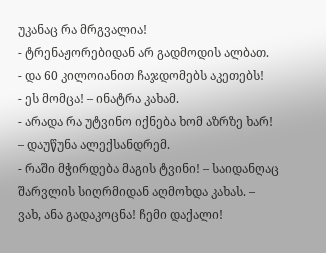უკანაც რა მრგვალია!
- ტრენაჟორებიდან არ გადმოდის ალბათ.
- და 60 კილოიანით ჩაჯდომებს აკეთებს!
- ეს მომცა! – ინატრა კახამ.
- არადა რა უტვინო იქნება ხომ აზრზე ხარ! – დაუწუნა ალექსანდრემ.
- რაში მჭირდება მაგის ტვინი! – საიდანღაც შარვლის სიღრმიდან აღმოხდა კახას. – ვახ, ანა გადაკოცნა! ჩემი დაქალი!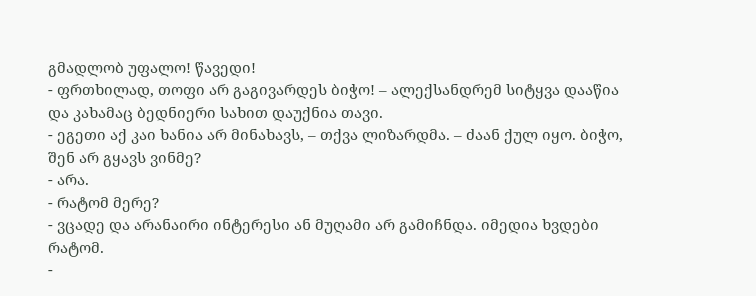გმადლობ უფალო! წავედი!
- ფრთხილად, თოფი არ გაგივარდეს ბიჭო! – ალექსანდრემ სიტყვა დააწია და კახამაც ბედნიერი სახით დაუქნია თავი.
- ეგეთი აქ კაი ხანია არ მინახავს, – თქვა ლიზარდმა. – ძაან ქულ იყო. ბიჭო, შენ არ გყავს ვინმე?
- არა.
- რატომ მერე?
- ვცადე და არანაირი ინტერესი ან მუღამი არ გამიჩნდა. იმედია ხვდები რატომ.
-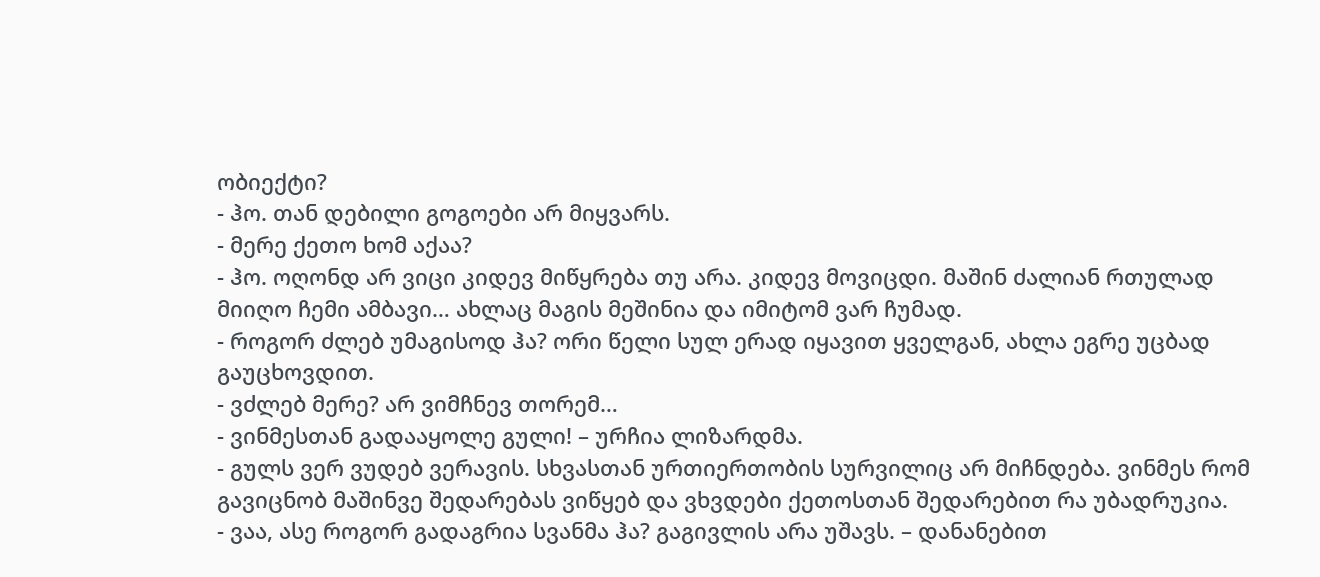ობიექტი?
- ჰო. თან დებილი გოგოები არ მიყვარს.
- მერე ქეთო ხომ აქაა?
- ჰო. ოღონდ არ ვიცი კიდევ მიწყრება თუ არა. კიდევ მოვიცდი. მაშინ ძალიან რთულად მიიღო ჩემი ამბავი… ახლაც მაგის მეშინია და იმიტომ ვარ ჩუმად.
- როგორ ძლებ უმაგისოდ ჰა? ორი წელი სულ ერად იყავით ყველგან, ახლა ეგრე უცბად გაუცხოვდით.
- ვძლებ მერე? არ ვიმჩნევ თორემ…
- ვინმესთან გადააყოლე გული! – ურჩია ლიზარდმა.
- გულს ვერ ვუდებ ვერავის. სხვასთან ურთიერთობის სურვილიც არ მიჩნდება. ვინმეს რომ გავიცნობ მაშინვე შედარებას ვიწყებ და ვხვდები ქეთოსთან შედარებით რა უბადრუკია.
- ვაა, ასე როგორ გადაგრია სვანმა ჰა? გაგივლის არა უშავს. – დანანებით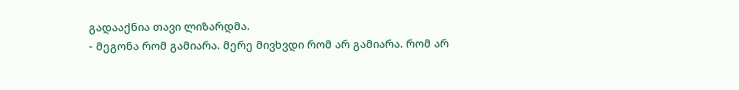გადააქნია თავი ლიზარდმა.
- მეგონა რომ გამიარა. მერე მივხვდი რომ არ გამიარა. რომ არ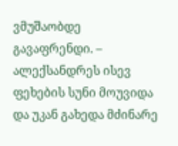ვმუშაობდე გავაფრენდი. – ალექსანდრეს ისევ ფეხების სუნი მოუვიდა და უკან გახედა მძინარე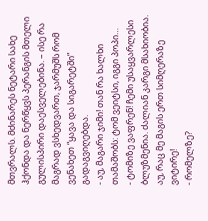მთვრალს. მძინარეს ნეტარი სახე ჰქონდა და ნერწყვს პერანგის მთელი გულისპირი დაესველებინა. – ისე რა მაგრად ვსხედვართ, ჯარმუშს რომ ვენახეთ “ყავა და სიგარეტში” გადაგვიღებდა.
- აუ, მაგარი ჯიმი! თან რა ხალხი თამაშობს: ტომ ვეიტსი, იგგი პოპი…
- ტომიზე ვაფრენ! ჩემი უსაყვარლესი ბლუზმენია. ძალიან კარგი მსახიობია. აუ, რაც მე მაგის ერთ სიმღერაზე ვიტირე!
- რომელზე?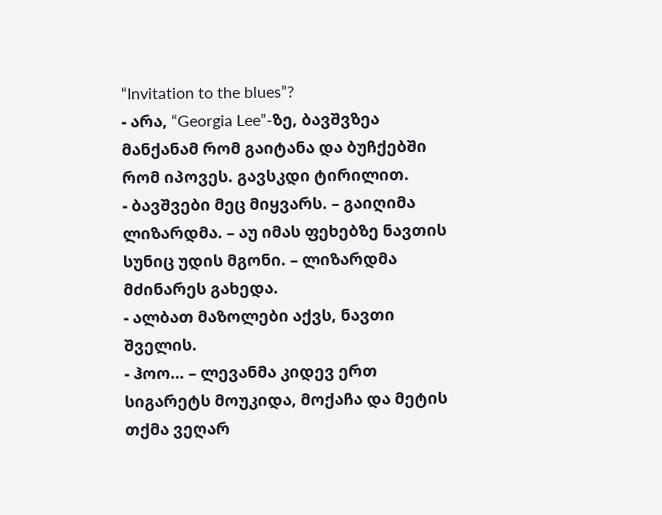“Invitation to the blues”?
- არა, “Georgia Lee”-ზე, ბავშვზეა მანქანამ რომ გაიტანა და ბუჩქებში რომ იპოვეს. გავსკდი ტირილით.
- ბავშვები მეც მიყვარს. – გაიღიმა ლიზარდმა. – აუ იმას ფეხებზე ნავთის სუნიც უდის მგონი. – ლიზარდმა მძინარეს გახედა.
- ალბათ მაზოლები აქვს, ნავთი შველის.
- ჰოო… – ლევანმა კიდევ ერთ სიგარეტს მოუკიდა, მოქაჩა და მეტის თქმა ვეღარ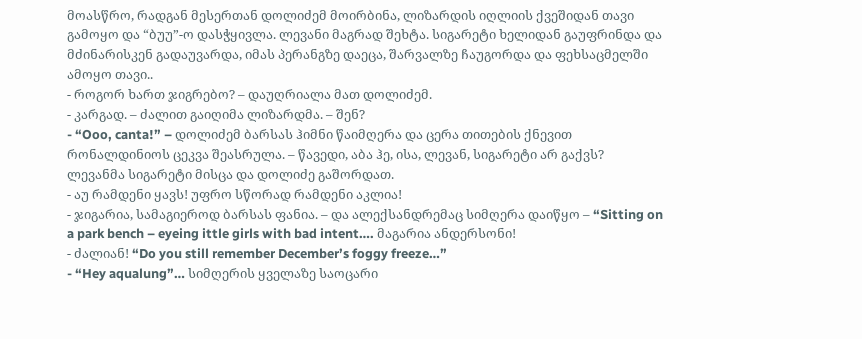მოასწრო, რადგან მესერთან დოლიძემ მოირბინა, ლიზარდის იღლიის ქვეშიდან თავი გამოყო და “ბუუ”-ო დასჭყივლა. ლევანი მაგრად შეხტა. სიგარეტი ხელიდან გაუფრინდა და მძინარისკენ გადაუვარდა, იმას პერანგზე დაეცა, შარვალზე ჩაუგორდა და ფეხსაცმელში ამოყო თავი..
- როგორ ხართ ჯიგრებო? – დაუღრიალა მათ დოლიძემ.
- კარგად. – ძალით გაიღიმა ლიზარდმა. – შენ?
- “Ooo, canta!” – დოლიძემ ბარსას ჰიმნი წაიმღერა და ცერა თითების ქნევით რონალდინიოს ცეკვა შეასრულა. – წავედი, აბა ჰე, ისა, ლევან, სიგარეტი არ გაქვს?
ლევანმა სიგარეტი მისცა და დოლიძე გაშორდათ.
- აუ რამდენი ყავს! უფრო სწორად რამდენი აკლია!
- ჯიგარია, სამაგიეროდ ბარსას ფანია. – და ალექსანდრემაც სიმღერა დაიწყო – “Sitting on a park bench – eyeing ittle girls with bad intent…. მაგარია ანდერსონი!
- ძალიან! “Do you still remember December’s foggy freeze…”
- “Hey aqualung”… სიმღერის ყველაზე საოცარი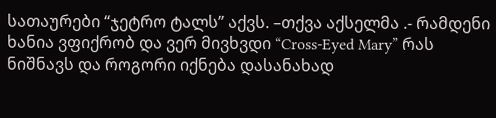სათაურები “ჯეტრო ტალს” აქვს. –თქვა აქსელმა .- რამდენი ხანია ვფიქრობ და ვერ მივხვდი “Cross-Eyed Mary” რას ნიშნავს და როგორი იქნება დასანახად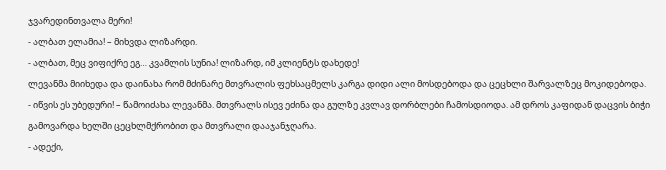ჯვარედინთვალა მერი!
- ალბათ ელამია! – მიხვდა ლიზარდი.
- ალბათ, მეც ვიფიქრე ეგ… კვამლის სუნია! ლიზარდ, იმ კლიენტს დახედე!
ლევანმა მიიხედა და დაინახა რომ მძინარე მთვრალის ფეხსაცმელს კარგა დიდი ალი მოსდებოდა და ცეცხლი შარვალზეც მოკიდებოდა.
- იწვის ეს უბედური! – წამოიძახა ლევანმა. მთვრალს ისევ ეძინა და გულზე კვლავ დორბლები ჩამოსდიოდა. ამ დროს კაფიდან დაცვის ბიჭი გამოვარდა ხელში ცეცხლმქრობით და მთვრალი დააჯანჯღარა.
- ადექი,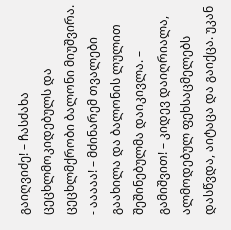გაიღვიძე! – ჩასძახა ცეცხლმოკიდებულს და ცეცხლმქრობი ბალონი მიუშვირა.
- ააააა! – მძინარემ თვალები გაახილა და ბალონის ლულით შეშინებულმა დაიკივლა. – გამიშვით! – კიდევ დაიღრიალა, ალმოდებულ ფეხსაცმელებს დასწვდა, აიტაცა და გაიქცა. უკან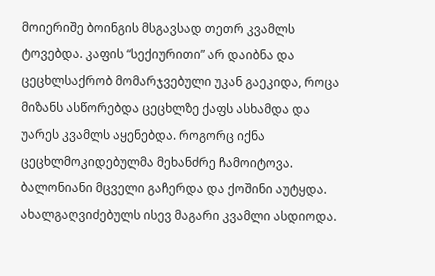მოიერიშე ბოინგის მსგავსად თეთრ კვამლს ტოვებდა. კაფის “სექიურითი” არ დაიბნა და ცეცხლსაქრობ მომარჯვებული უკან გაეკიდა, როცა მიზანს ასწორებდა ცეცხლზე ქაფს ასხამდა და უარეს კვამლს აყენებდა. როგორც იქნა ცეცხლმოკიდებულმა მეხანძრე ჩამოიტოვა. ბალონიანი მცველი გაჩერდა და ქოშინი აუტყდა. ახალგაღვიძებულს ისევ მაგარი კვამლი ასდიოდა.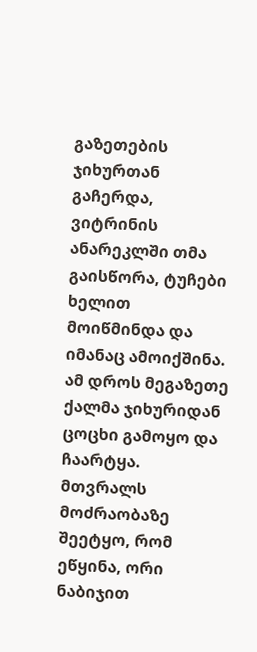გაზეთების ჯიხურთან გაჩერდა, ვიტრინის ანარეკლში თმა გაისწორა, ტუჩები ხელით მოიწმინდა და იმანაც ამოიქშინა. ამ დროს მეგაზეთე ქალმა ჯიხურიდან ცოცხი გამოყო და ჩაარტყა. მთვრალს მოძრაობაზე შეეტყო, რომ ეწყინა, ორი ნაბიჯით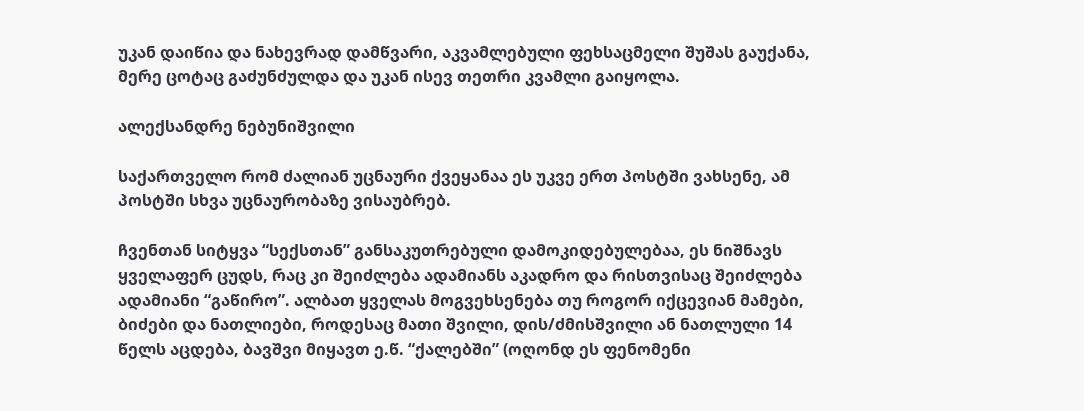უკან დაიწია და ნახევრად დამწვარი, აკვამლებული ფეხსაცმელი შუშას გაუქანა, მერე ცოტაც გაძუნძულდა და უკან ისევ თეთრი კვამლი გაიყოლა.

ალექსანდრე ნებუნიშვილი

საქართველო რომ ძალიან უცნაური ქვეყანაა ეს უკვე ერთ პოსტში ვახსენე, ამ პოსტში სხვა უცნაურობაზე ვისაუბრებ.

ჩვენთან სიტყვა “სექსთან” განსაკუთრებული დამოკიდებულებაა, ეს ნიშნავს ყველაფერ ცუდს, რაც კი შეიძლება ადამიანს აკადრო და რისთვისაც შეიძლება ადამიანი “გაწირო”. ალბათ ყველას მოგვეხსენება თუ როგორ იქცევიან მამები, ბიძები და ნათლიები, როდესაც მათი შვილი, დის/ძმისშვილი ან ნათლული 14 წელს აცდება, ბავშვი მიყავთ ე.წ. “ქალებში” (ოღონდ ეს ფენომენი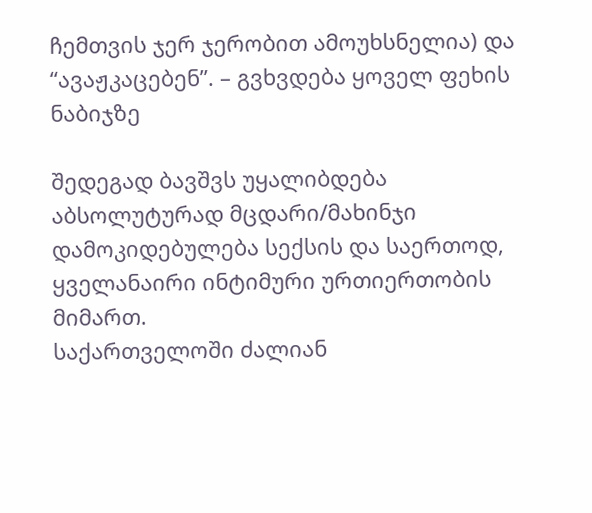ჩემთვის ჯერ ჯერობით ამოუხსნელია) და “ავაჟკაცებენ”. – გვხვდება ყოველ ფეხის ნაბიჯზე

შედეგად ბავშვს უყალიბდება აბსოლუტურად მცდარი/მახინჯი დამოკიდებულება სექსის და საერთოდ, ყველანაირი ინტიმური ურთიერთობის მიმართ.
საქართველოში ძალიან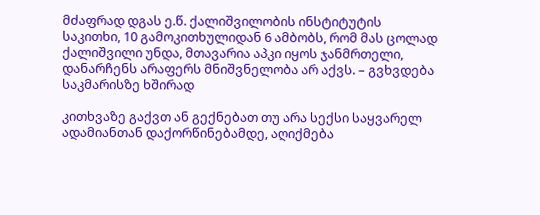მძაფრად დგას ე.წ. ქალიშვილობის ინსტიტუტის საკითხი, 10 გამოკითხულიდან 6 ამბობს, რომ მას ცოლად ქალიშვილი უნდა, მთავარია აპკი იყოს ჯანმრთელი, დანარჩენს არაფერს მნიშვნელობა არ აქვს. – გვხვდება საკმარისზე ხშირად

კითხვაზე გაქვთ ან გექნებათ თუ არა სექსი საყვარელ ადამიანთან დაქორწინებამდე, აღიქმება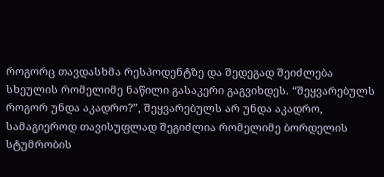როგორც თავდასხმა რესპოდენტზე და შედეგად შეიძლება სხეულის რომელიმე ნაწილი გასაკერი გაგვიხდეს. “შეყვარებულს როგორ უნდა აკადრო?”, შეყვარებულს არ უნდა აკადრო, სამაგიეროდ თავისუფლად შეგიძლია რომელიმე ბორდელის სტუმრობის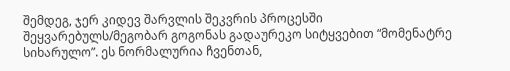შემდეგ, ჯერ კიდევ შარვლის შეკვრის პროცესში შეყვარებულს/მეგობარ გოგონას გადაურეკო სიტყვებით “მომენატრე სიხარულო”. ეს ნორმალურია ჩვენთან,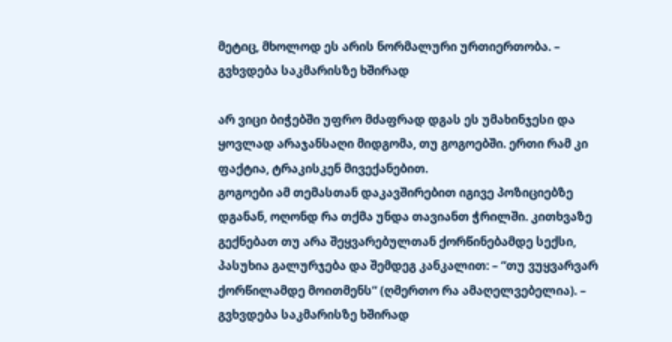მეტიც, მხოლოდ ეს არის ნორმალური ურთიერთობა. – გვხვდება საკმარისზე ხშირად

არ ვიცი ბიჭებში უფრო მძაფრად დგას ეს უმახინჯესი და ყოვლად არაჯანსაღი მიდგომა, თუ გოგოებში. ერთი რამ კი ფაქტია, ტრაკისკენ მივექანებით.
გოგოები ამ თემასთან დაკავშირებით იგივე პოზიციებზე დგანან, ოღონდ რა თქმა უნდა თავიანთ ჭრილში. კითხვაზე გექნებათ თუ არა შეყვარებულთან ქორწინებამდე სექსი, პასუხია გალურჯება და შემდეგ კანკალით: – “თუ ვუყვარვარ ქორწილამდე მოითმენს” (ღმერთო რა ამაღელვებელია). – გვხვდება საკმარისზე ხშირად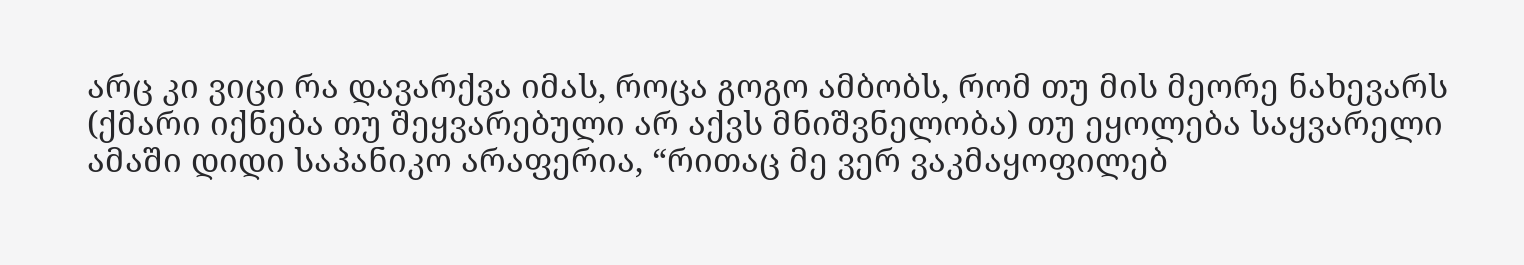არც კი ვიცი რა დავარქვა იმას, როცა გოგო ამბობს, რომ თუ მის მეორე ნახევარს (ქმარი იქნება თუ შეყვარებული არ აქვს მნიშვნელობა) თუ ეყოლება საყვარელი ამაში დიდი საპანიკო არაფერია, “რითაც მე ვერ ვაკმაყოფილებ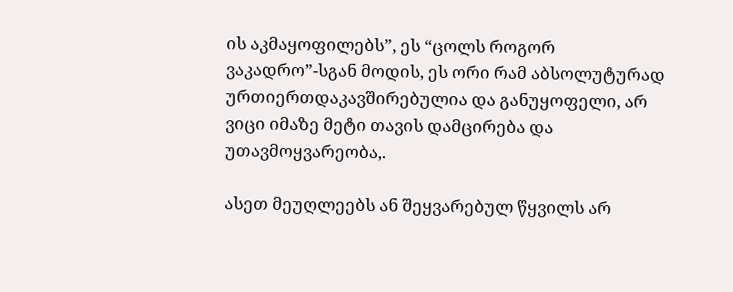ის აკმაყოფილებს”, ეს “ცოლს როგორ ვაკადრო”-სგან მოდის, ეს ორი რამ აბსოლუტურად ურთიერთდაკავშირებულია და განუყოფელი, არ ვიცი იმაზე მეტი თავის დამცირება და უთავმოყვარეობა,.

ასეთ მეუღლეებს ან შეყვარებულ წყვილს არ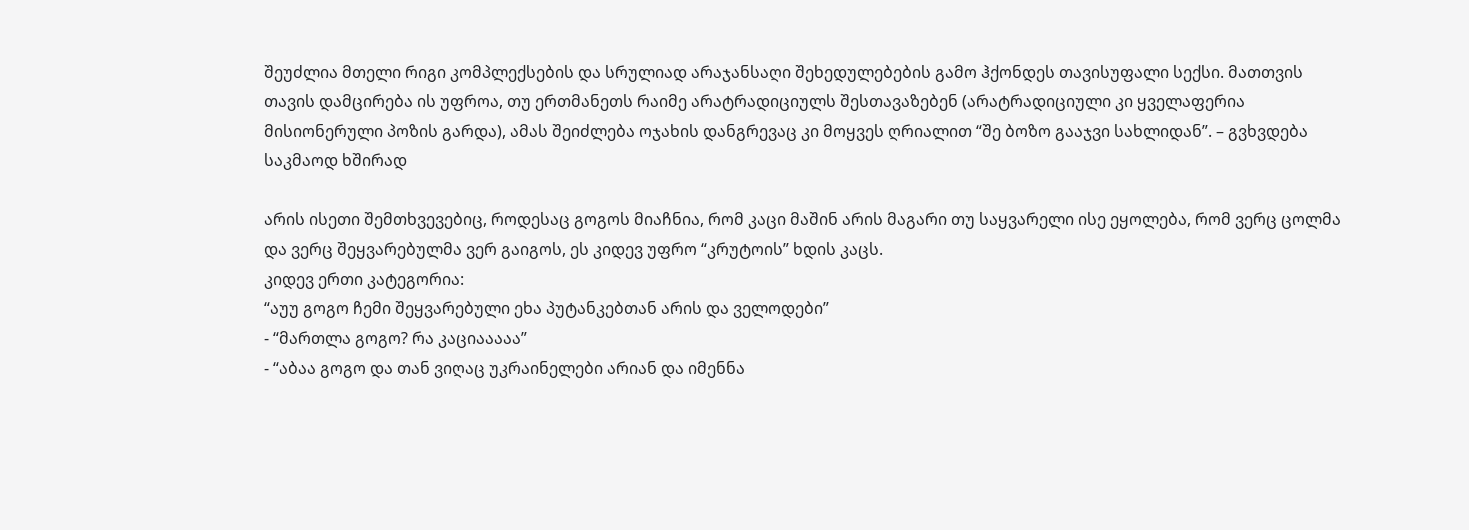შეუძლია მთელი რიგი კომპლექსების და სრულიად არაჯანსაღი შეხედულებების გამო ჰქონდეს თავისუფალი სექსი. მათთვის თავის დამცირება ის უფროა, თუ ერთმანეთს რაიმე არატრადიციულს შესთავაზებენ (არატრადიციული კი ყველაფერია მისიონერული პოზის გარდა), ამას შეიძლება ოჯახის დანგრევაც კი მოყვეს ღრიალით “შე ბოზო გააჯვი სახლიდან”. – გვხვდება საკმაოდ ხშირად

არის ისეთი შემთხვევებიც, როდესაც გოგოს მიაჩნია, რომ კაცი მაშინ არის მაგარი თუ საყვარელი ისე ეყოლება, რომ ვერც ცოლმა და ვერც შეყვარებულმა ვერ გაიგოს, ეს კიდევ უფრო “კრუტოის” ხდის კაცს.
კიდევ ერთი კატეგორია:
“აუუ გოგო ჩემი შეყვარებული ეხა პუტანკებთან არის და ველოდები”
- “მართლა გოგო? რა კაციააააა”
- “აბაა გოგო და თან ვიღაც უკრაინელები არიან და იმენნა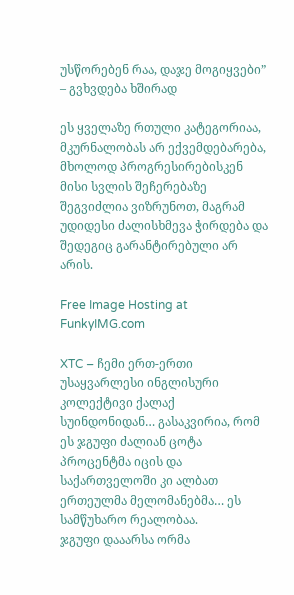უსწორებენ რაა, დაჯე მოგიყვები” – გვხვდება ხშირად

ეს ყველაზე რთული კატეგორიაა, მკურნალობას არ ექვემდებარება, მხოლოდ პროგრესირებისკენ მისი სვლის შეჩერებაზე შეგვიძლია ვიზრუნოთ, მაგრამ უდიდესი ძალისხმევა ჭირდება და შედეგიც გარანტირებული არ არის.

Free Image Hosting at FunkyIMG.com

XTC – ჩემი ერთ-ერთი უსაყვარლესი ინგლისური კოლექტივი ქალაქ სუინდონიდან… გასაკვირია, რომ ეს ჯგუფი ძალიან ცოტა პროცენტმა იცის და საქართველოში კი ალბათ ერთეულმა მელომანებმა… ეს სამწუხარო რეალობაა.
ჯგუფი დააარსა ორმა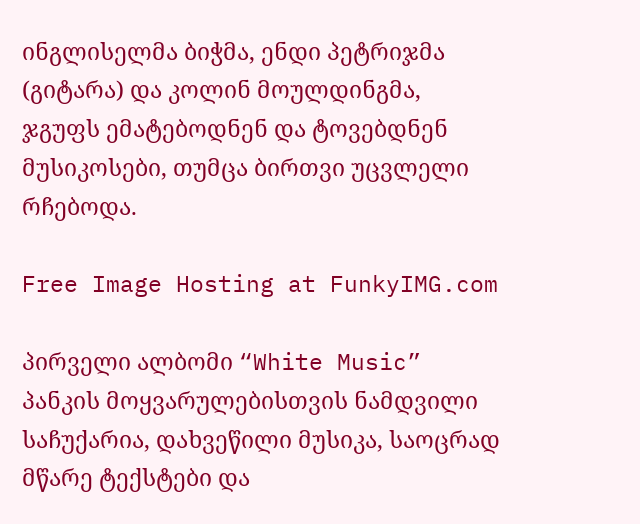ინგლისელმა ბიჭმა, ენდი პეტრიჯმა (გიტარა) და კოლინ მოულდინგმა, ჯგუფს ემატებოდნენ და ტოვებდნენ მუსიკოსები, თუმცა ბირთვი უცვლელი რჩებოდა.

Free Image Hosting at FunkyIMG.com

პირველი ალბომი “White Music” პანკის მოყვარულებისთვის ნამდვილი საჩუქარია, დახვეწილი მუსიკა, საოცრად მწარე ტექსტები და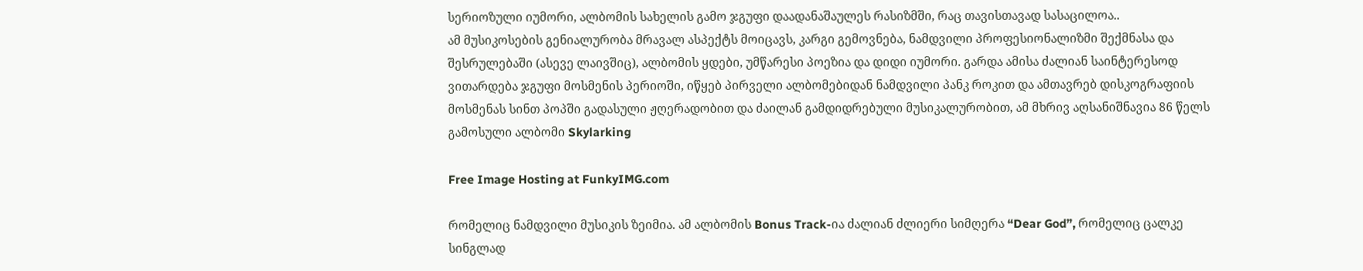სერიოზული იუმორი, ალბომის სახელის გამო ჯგუფი დაადანაშაულეს რასიზმში, რაც თავისთავად სასაცილოა..
ამ მუსიკოსების გენიალურობა მრავალ ასპექტს მოიცავს, კარგი გემოვნება, ნამდვილი პროფესიონალიზმი შექმნასა და შესრულებაში (ასევე ლაივშიც), ალბომის ყდები, უმწარესი პოეზია და დიდი იუმორი. გარდა ამისა ძალიან საინტერესოდ ვითარდება ჯგუფი მოსმენის პერიოში, იწყებ პირველი ალბომებიდან ნამდვილი პანკ როკით და ამთავრებ დისკოგრაფიის მოსმენას სინთ პოპში გადასული ჟღერადობით და ძაილან გამდიდრებული მუსიკალურობით, ამ მხრივ აღსანიშნავია 86 წელს გამოსული ალბომი Skylarking

Free Image Hosting at FunkyIMG.com

რომელიც ნამდვილი მუსიკის ზეიმია. ამ ალბომის Bonus Track-ია ძალიან ძლიერი სიმღერა “Dear God”, რომელიც ცალკე სინგლად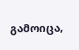გამოიცა,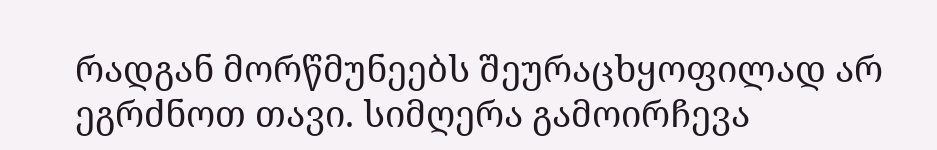რადგან მორწმუნეებს შეურაცხყოფილად არ ეგრძნოთ თავი. სიმღერა გამოირჩევა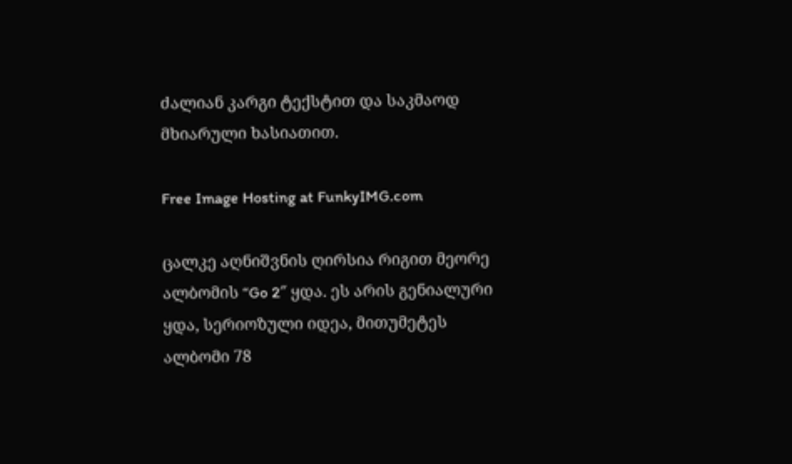ძალიან კარგი ტექსტით და საკმაოდ მხიარული ხასიათით.

Free Image Hosting at FunkyIMG.com

ცალკე აღნიშვნის ღირსია რიგით მეორე ალბომის “Go 2″ ყდა. ეს არის გენიალური ყდა, სერიოზული იდეა, მითუმეტეს ალბომი 78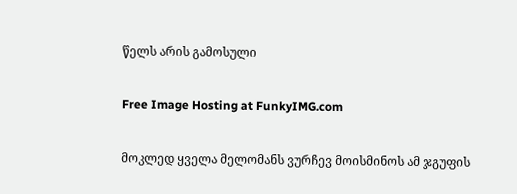წელს არის გამოსული

Free Image Hosting at FunkyIMG.com

მოკლედ ყველა მელომანს ვურჩევ მოისმინოს ამ ჯგუფის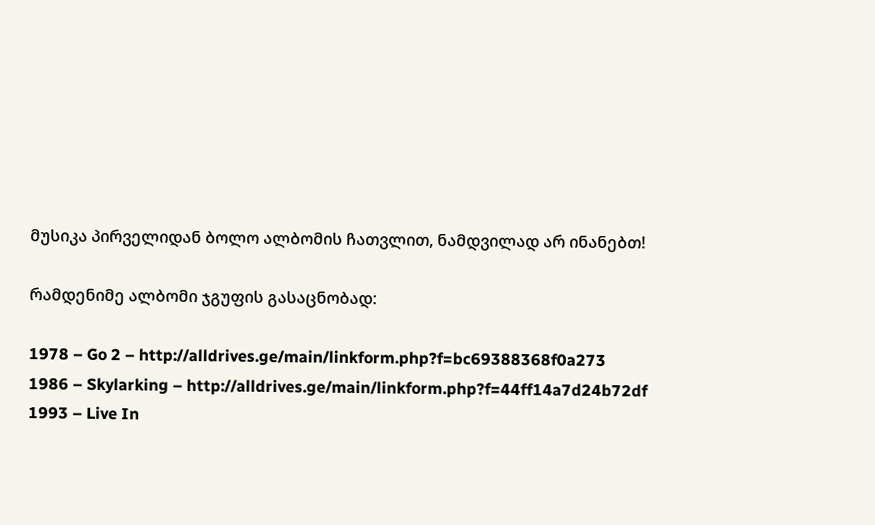მუსიკა პირველიდან ბოლო ალბომის ჩათვლით, ნამდვილად არ ინანებთ!

რამდენიმე ალბომი ჯგუფის გასაცნობად:

1978 – Go 2 – http://alldrives.ge/main/linkform.php?f=bc69388368f0a273
1986 – Skylarking – http://alldrives.ge/main/linkform.php?f=44ff14a7d24b72df
1993 – Live In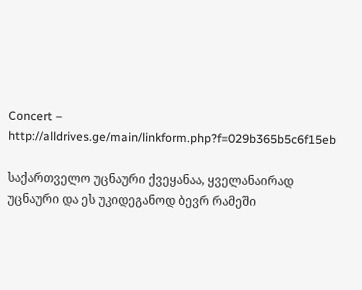Concert – http://alldrives.ge/main/linkform.php?f=029b365b5c6f15eb

საქართველო უცნაური ქვეყანაა, ყველანაირად უცნაური და ეს უკიდეგანოდ ბევრ რამეში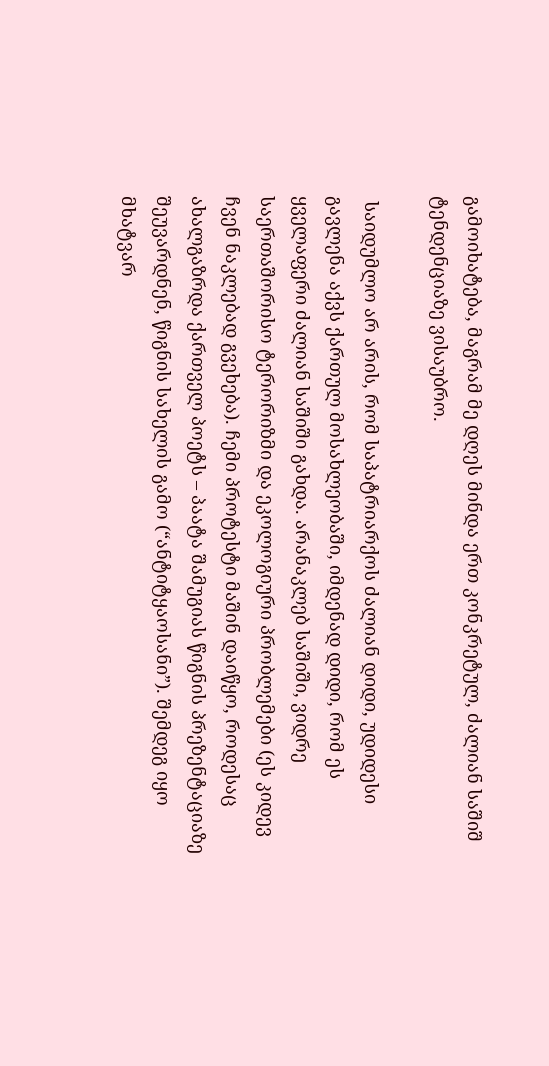გამოიხატება, მაგრამ მე დღეს მინდა ერთ კონკრეტულ, ძალიან საშიშ ტენდენციაზე ვისაუბრო.

 საიდუმლო არ არის, რომ საპატრიარქოს ძალიან დიდი, უდიდესი გავლენა აქვს ქართულ მოსახლეობაში, იმდენად დიდი, რომ ეს ყველაფერი ძალიან საშიში გახდა. არანაკლებ საშიში, ვიდრე საერთაშორისო ტერორიზმი და ეკოლოგიური პრობლემები (ეს კიდევ ჩვენ ნაკლებად გვეხება). ჩემი პროტესტი მაშინ დაიწყო, როდესაც ახალგაზრდა ქართველ პოეტს – პაატა შამუგიას წიგნის პრეზენტაციაზე შეუვარდნენ, წიგნის სახელის გამო (“ანტიტყაოსანი”). შემდეგ იყო მხატვარ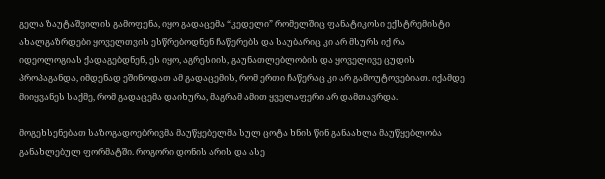გელა ზაუტაშვილის გამოფენა, იყო გადაცემა “კედელი” რომელშიც ფანატიკოსი ექსტრემისტი ახალგაზრდები ყოველთვის ესწრებოდნენ ჩაწერებს და საუბარიც კი არ მსურს იქ რა იდეოლოგიას ქადაგებდნენ, ეს იყო, აგრესიის, გაუნათლებლობის და ყოველივე ცუდის პროპაგანდა, იმდენად ეშინოდათ ამ გადაცემის, რომ ერთი ჩაწერაც კი არ გამოუტოვებიათ. იქამდე მიიყვანეს საქმე, რომ გადაცემა დაიხურა, მაგრამ ამით ყველაფერი არ დამთავრდა.

მოგეხსენებათ საზოგადოებრივმა მაუწყებელმა სულ ცოტა ხნის წინ განაახლა მაუწყებლობა განახლებულ ფორმატში. როგორი დონის არის და ასე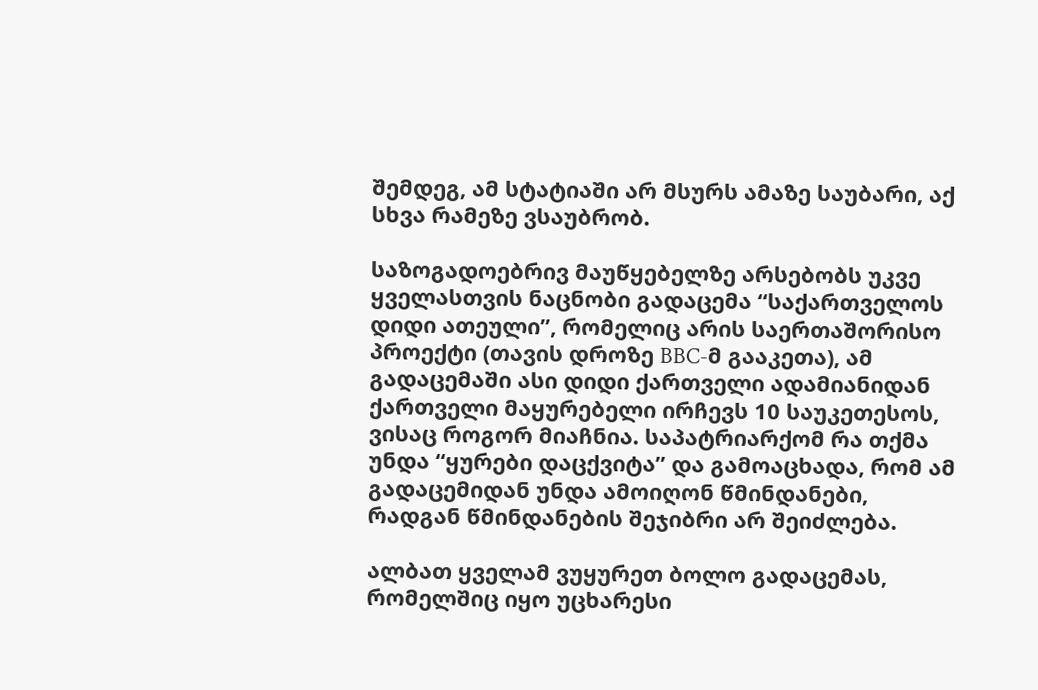შემდეგ, ამ სტატიაში არ მსურს ამაზე საუბარი, აქ სხვა რამეზე ვსაუბრობ.

საზოგადოებრივ მაუწყებელზე არსებობს უკვე ყველასთვის ნაცნობი გადაცემა “საქართველოს დიდი ათეული”, რომელიც არის საერთაშორისო პროექტი (თავის დროზე BBC-მ გააკეთა), ამ გადაცემაში ასი დიდი ქართველი ადამიანიდან ქართველი მაყურებელი ირჩევს 10 საუკეთესოს, ვისაც როგორ მიაჩნია. საპატრიარქომ რა თქმა უნდა “ყურები დაცქვიტა” და გამოაცხადა, რომ ამ გადაცემიდან უნდა ამოიღონ წმინდანები, რადგან წმინდანების შეჯიბრი არ შეიძლება.

ალბათ ყველამ ვუყურეთ ბოლო გადაცემას, რომელშიც იყო უცხარესი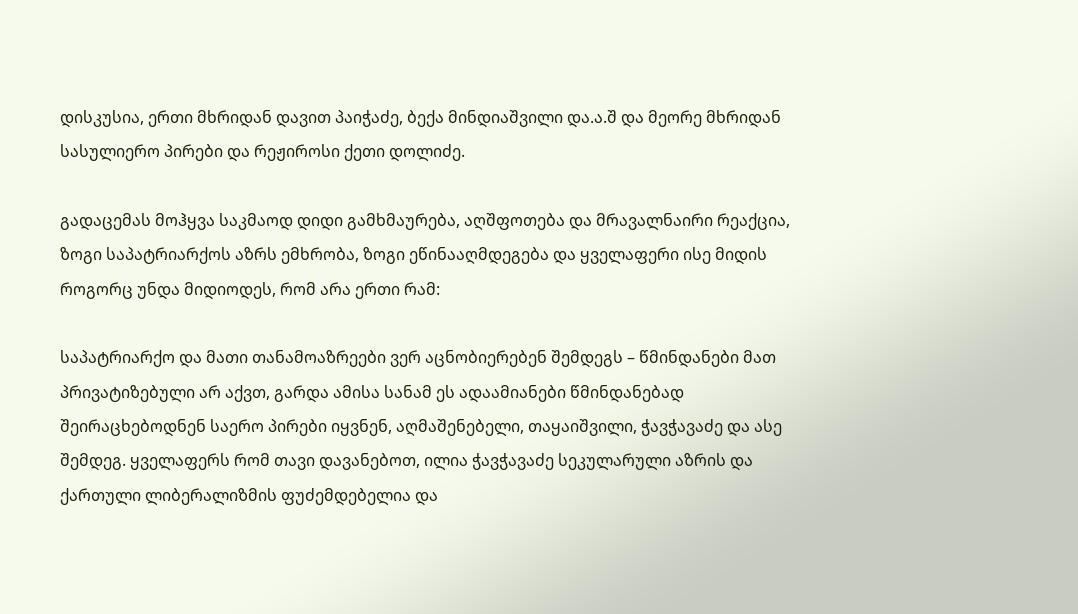დისკუსია, ერთი მხრიდან დავით პაიჭაძე, ბექა მინდიაშვილი და.ა.შ და მეორე მხრიდან სასულიერო პირები და რეჟიროსი ქეთი დოლიძე.

გადაცემას მოჰყვა საკმაოდ დიდი გამხმაურება, აღშფოთება და მრავალნაირი რეაქცია, ზოგი საპატრიარქოს აზრს ემხრობა, ზოგი ეწინააღმდეგება და ყველაფერი ისე მიდის როგორც უნდა მიდიოდეს, რომ არა ერთი რამ:

საპატრიარქო და მათი თანამოაზრეები ვერ აცნობიერებენ შემდეგს – წმინდანები მათ პრივატიზებული არ აქვთ, გარდა ამისა სანამ ეს ადაამიანები წმინდანებად შეირაცხებოდნენ საერო პირები იყვნენ, აღმაშენებელი, თაყაიშვილი, ჭავჭავაძე და ასე შემდეგ. ყველაფერს რომ თავი დავანებოთ, ილია ჭავჭავაძე სეკულარული აზრის და ქართული ლიბერალიზმის ფუძემდებელია და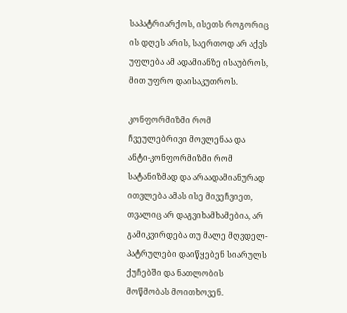საპატრიარქოს, ისეთს როგორიც ის დღეს არის, საერთოდ არ აქვს უფლება ამ ადამიანზე ისაუბროს, მით უფრო დაისაკუთროს.

კონფორმიზმი რომ ჩვეულებრივი მოვლენაა და ანტი-კონფორმიზმი რომ სატანიზმად და არაადამიანურად ითვლება ამას ისე მივეჩვიეთ, თვალიც არ დაგვიხამხამებია, არ გამიკვირდება თუ მალე მღვდელ-პატრულები დაიწყებენ სიარულს ქუჩებში და ნათლობის მოწმობას მოითხოვენ.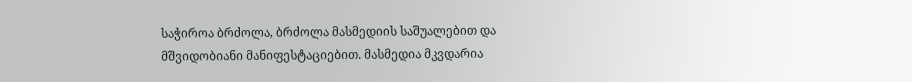საჭიროა ბრძოლა, ბრძოლა მასმედიის საშუალებით და მშვიდობიანი მანიფესტაციებით. მასმედია მკვდარია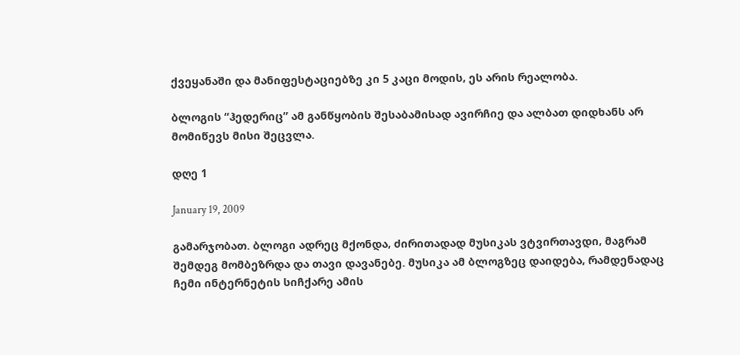ქვეყანაში და მანიფესტაციებზე კი 5 კაცი მოდის, ეს არის რეალობა.

ბლოგის “ჰედერიც” ამ განწყობის შესაბამისად ავირჩიე და ალბათ დიდხანს არ მომიწევს მისი შეცვლა.

დღე 1

January 19, 2009

გამარჯობათ. ბლოგი ადრეც მქონდა, ძირითადად მუსიკას ვტვირთავდი, მაგრამ შემდეგ მომბეზრდა და თავი დავანებე. მუსიკა ამ ბლოგზეც დაიდება, რამდენადაც ჩემი ინტერნეტის სიჩქარე ამის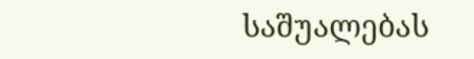საშუალებას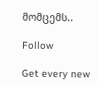მომცემს..

Follow

Get every new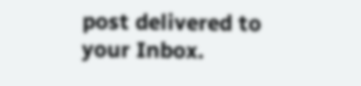post delivered to your Inbox.